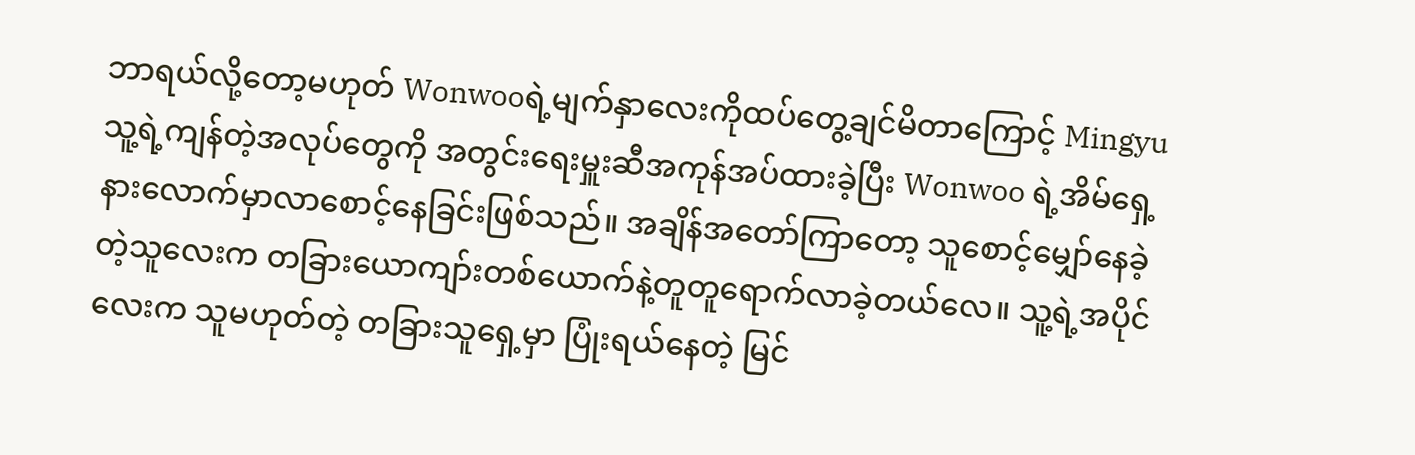ဘာရယ်လို့တော့မဟုတ် Wonwooရဲ့မျက်နှာလေးကိုထပ်တွေ့ချင်မိတာကြောင့် Mingyu သူ့ရဲ့ကျန်တဲ့အလုပ်တွေကို အတွင်းရေးမှူးဆီအကုန်အပ်ထားခဲ့ပြီး Wonwoo ရဲ့အိမ်ရှေ့နားလောက်မှာလာစောင့်နေခြင်းဖြစ်သည်။ အချိန်အတော်ကြာတော့ သူစောင့်မျှော်နေခဲ့တဲ့သူလေးက တခြားယောကျာ်းတစ်ယောက်နဲ့တူတူရောက်လာခဲ့တယ်လေ။ သူ့ရဲ့အပိုင်လေးက သူမဟုတ်တဲ့ တခြားသူရှေ့မှာ ပြုံးရယ်နေတဲ့ မြင်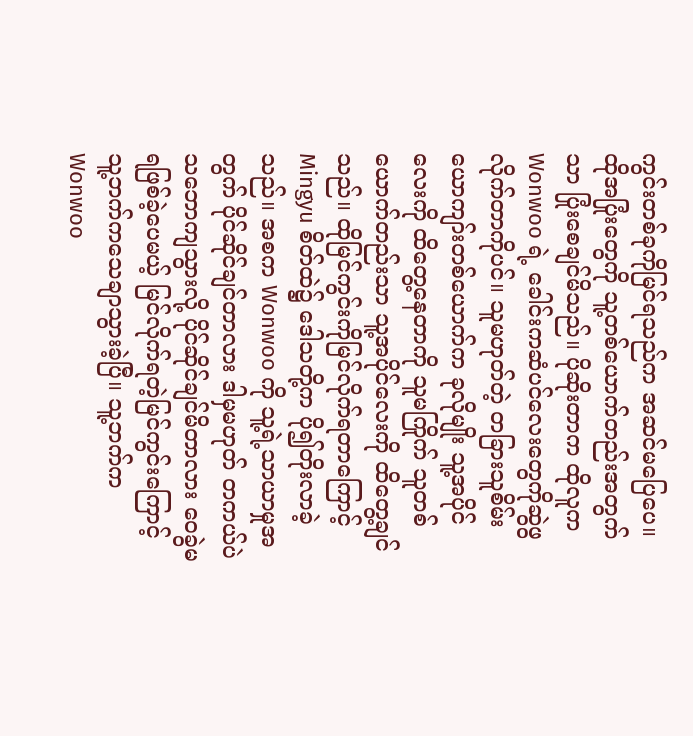ကွင်းတစ်ခုကိုမြင်ရသည်က အဆင်မပြေပေ။ ထိုအပြုံးတွေကို သူ့တစ်ယောက်တည်းအတွက်သာ ပြုံးစေချင်မိသည်။ ပိုဆိုးတာက ထိုလူက Wonwoo ရဲ့ ခေါင်းကဆံပင်လေးတွေကိုဆွဲဖွလိုက်တာကိုပင်။ သူမဟုတ်တဲ့ တခြားသူစိမ်းယောကျာ်းတစ်ယောက်က ခုလိုမျိုး သူ့အပိုင်လေးကို ထိတွေ့နေတာကို သူမကြိုက် သူတစ်ယောက်တည်းသာ သူ့အပိုင်လေးကို ထိတွေ့ချင်သည်။ ထိုမြင်ကွင်းကိုမြင်လိုက်ရတာကြောင့် Mingyu စိတ်ထဲ၌ ဒေါသတို့က ပို၍တိုးလာခဲ့သည်။ အစက Wonwoo ကို သူ့ရဲ့သာယာမှုအတွက် ပိုင်ဆိုင်ချင်တာလား ဒါမှမဟုတ် တကယ်ပဲ သဘောကျသွားလို့ ပိုင်ဆိုင်ချင်မိတာလား ဝေခွဲမရဖြစ်ခဲ့ပေမယ့် မြင်လိုက်ရတဲ့မြင်ကွင်းကြောင့် သူ့ဘက်ကသေချာသွားခဲ့ပြီ။ သူ့ဘက်က Wonwoo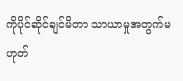ကိုပိုင်ဆိုင်ချင်မိတာ သာယာမှုအတွက်မဟုတ်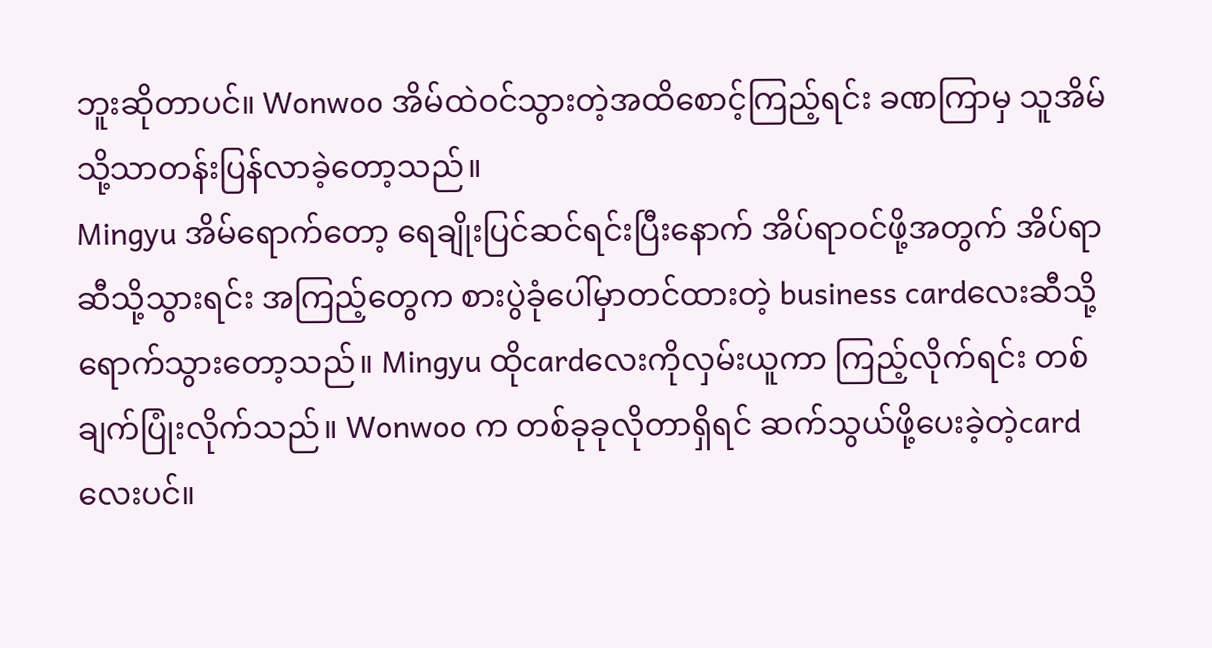ဘူးဆိုတာပင်။ Wonwoo အိမ်ထဲဝင်သွားတဲ့အထိစောင့်ကြည့်ရင်း ခဏကြာမှ သူအိမ်သို့သာတန်းပြန်လာခဲ့တော့သည်။
Mingyu အိမ်ရောက်တော့ ရေချိုးပြင်ဆင်ရင်းပြီးနောက် အိပ်ရာဝင်ဖို့အတွက် အိပ်ရာဆီသို့သွားရင်း အကြည့်တွေက စားပွဲခုံပေါ်မှာတင်ထားတဲ့ business cardလေးဆီသို့ရောက်သွားတော့သည်။ Mingyu ထိုcardလေးကိုလှမ်းယူကာ ကြည့်လိုက်ရင်း တစ်ချက်ပြုံးလိုက်သည်။ Wonwoo က တစ်ခုခုလိုတာရှိရင် ဆက်သွယ်ဖို့ပေးခဲ့တဲ့cardလေးပင်။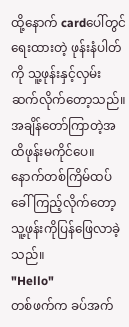ထို့နောက် cardပေါ်တွင်ရေးထားတဲ့ ဖုန်းနံပါတ်ကို သူ့ဖုန်းနှင့်လှမ်းဆက်လိုက်တော့သည်။ အချိန်တော်ကြာတဲ့အထိဖုန်းမကိုင်ပေ။ နောက်တစ်ကြိမ်ထပ်ခေါ်ကြည့်လိုက်တော့ သူ့ဖုန်းကိုပြန်ဖြေလာခဲ့သည်။
"Hello"
တစ်ဖက်က ခပ်အက်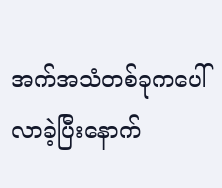အက်အသံတစ်ခုကပေါ်လာခဲ့ပြီးနောက်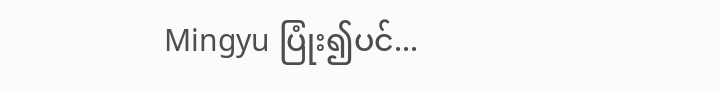Mingyu ပြုံး၍ပင်...